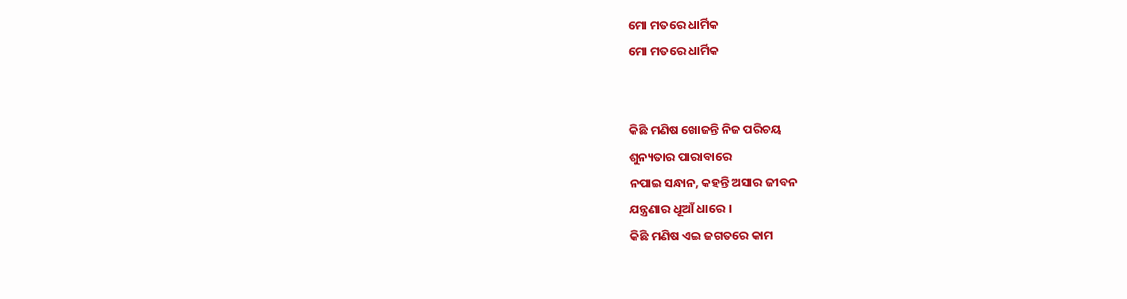ମୋ ମତରେ ଧାର୍ମିକ
ମୋ ମତରେ ଧାର୍ମିକ


କିଛି ମଣିଷ ଖୋଜନ୍ତି ନିଜ ପରିଚୟ
ଶୁନ୍ୟତାର ପାରାବାରେ
ନପାଇ ସନ୍ଧାନ, କହନ୍ତି ଅସାର ଜୀବନ
ଯନ୍ତ୍ରଣାର ଧୂଆଁ ଧାରେ ।
କିଛି ମଣିଷ ଏଇ ଜଗତରେ କାମ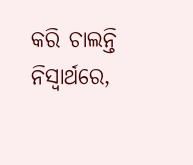କରି ଚାଲନ୍ତି ନିସ୍ବାର୍ଥରେ,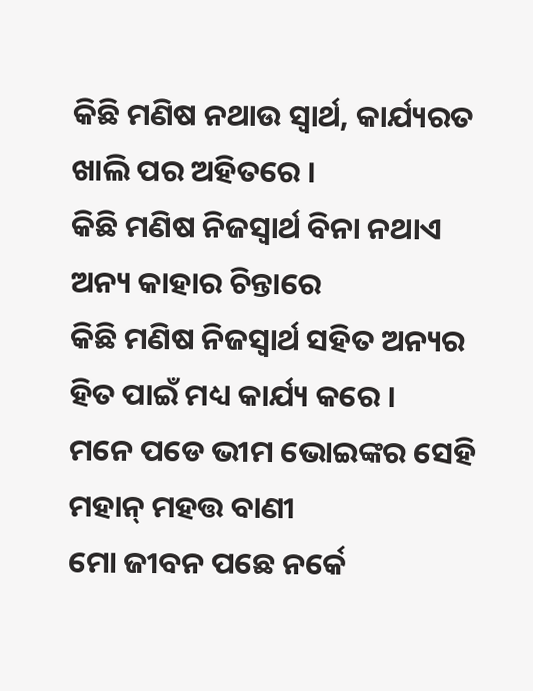କିଛି ମଣିଷ ନଥାଉ ସ୍ୱାର୍ଥ, କାର୍ଯ୍ୟରତ
ଖାଲି ପର ଅହିତରେ ।
କିଛି ମଣିଷ ନିଜସ୍ୱାର୍ଥ ବିନା ନଥାଏ
ଅନ୍ୟ କାହାର ଚିନ୍ତାରେ
କିଛି ମଣିଷ ନିଜସ୍ୱାର୍ଥ ସହିତ ଅନ୍ୟର
ହିତ ପାଇଁ ମଧ୍ୟ କାର୍ଯ୍ୟ କରେ ।
ମନେ ପଡେ ଭୀମ ଭୋଇଙ୍କର ସେହି
ମହାନ୍ ମହତ୍ତ ବାଣୀ
ମୋ ଜୀବନ ପଛେ ନର୍କେ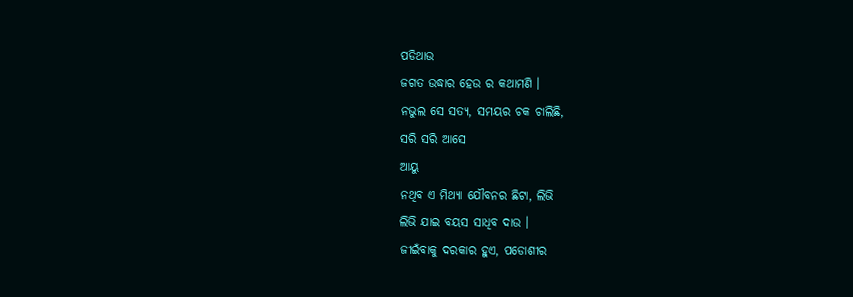ପଡିଥାଉ
ଜଗତ ଉଦ୍ଧାର ହେଉ ର କଥାମଣି ।
ନଭୁଲ ସେ ସତ୍ୟ, ସମୟର ଚକ ଚାଲିଛି,
ସରି ସରି ଆସେ
ଆୟୁ
ନଥିବ ଏ ମିଥ୍ୟା ଯୌବନର ଛିଟା, ଲିଭି
ଲିଭି ଯାଇ ବୟସ ସାଧିବ ଦାଉ ।
ଜୀଇଁବାକୁ ଦରକାର ହୁଏ, ପଡୋଶୀର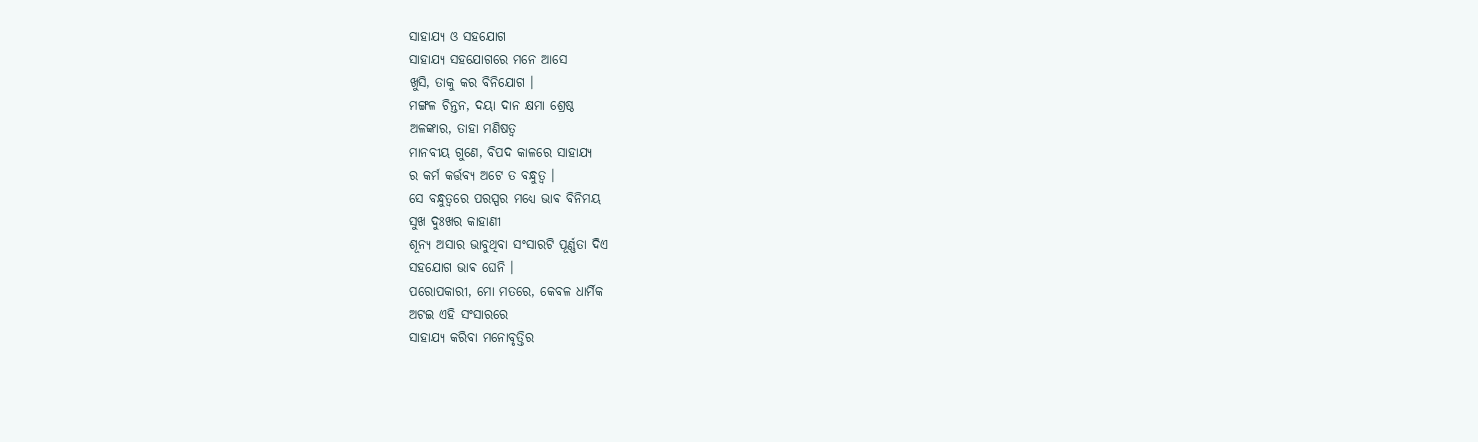ସାହାଯ୍ୟ ଓ ସହଯୋଗ
ସାହାଯ୍ୟ ସହଯୋଗରେ ମନେ ଆସେ
ଖୁସି, ତାକୁ କର ବିନିଯୋଗ ।
ମଙ୍ଗଳ ଚିନ୍ତନ, ଦୟା ଦାନ କ୍ଷମା ଶ୍ରେଷ୍ଠ
ଅଳଙ୍କାର, ତାହା ମଣିଷତ୍ୱ
ମାନବୀୟ ଗୁଣେ, ବିପଦ କାଳରେ ସାହାଯ୍ୟ
ର କର୍ମ କର୍ତ୍ତବ୍ୟ ଅଟେ ତ ବନ୍ଧୁତ୍ୱ ।
ସେ ବନ୍ଧୁତ୍ୱରେ ପରସ୍ପର ମଧ୍ୟେ ଭାଵ ବିନିମୟ
ସୁଖ ଦୁଃଖର କାହାଣୀ
ଶୂନ୍ୟ ଅସାର ଭାବୁଥିବା ସଂସାରଟି ପୂର୍ଣ୍ଣତା ଦିଏ
ସହଯୋଗ ଭାଵ ଘେନି ।
ପରୋପକାରୀ, ମୋ ମତରେ, କେବଳ ଧାର୍ମିକ
ଅଟଇ ଏହି ସଂସାରରେ
ସାହାଯ୍ୟ କରିବା ମନୋବୃତ୍ତିର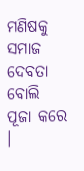ମଣିଷକୁ ସମାଜ
ଦେବତା ବୋଲି ପୂଜା କରେ ।